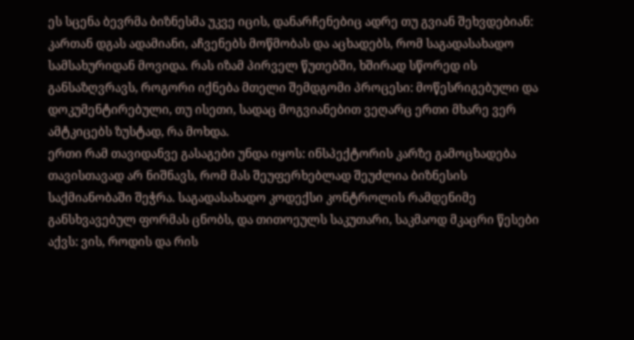ეს სცენა ბევრმა ბიზნესმა უკვე იცის, დანარჩენებიც ადრე თუ გვიან შეხვდებიან: კართან დგას ადამიანი, აჩვენებს მოწმობას და აცხადებს, რომ საგადასახადო სამსახურიდან მოვიდა. რას იზამ პირველ წუთებში, ხშირად სწორედ ის განსაზღვრავს, როგორი იქნება მთელი შემდგომი პროცესი: მოწესრიგებული და დოკუმენტირებული, თუ ისეთი, სადაც მოგვიანებით ვეღარც ერთი მხარე ვერ ამტკიცებს ზუსტად, რა მოხდა.
ერთი რამ თავიდანვე გასაგები უნდა იყოს: ინსპექტორის კარზე გამოცხადება თავისთავად არ ნიშნავს, რომ მას შეუფერხებლად შეუძლია ბიზნესის საქმიანობაში შეჭრა. საგადასახადო კოდექსი კონტროლის რამდენიმე განსხვავებულ ფორმას ცნობს, და თითოეულს საკუთარი, საკმაოდ მკაცრი წესები აქვს: ვის, როდის და რის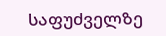საფუძველზე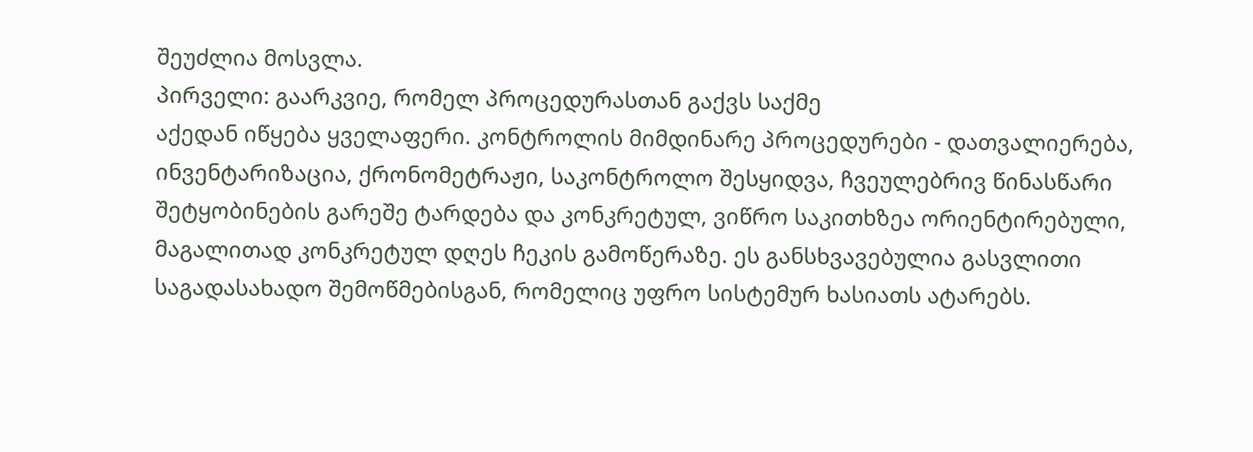შეუძლია მოსვლა.
პირველი: გაარკვიე, რომელ პროცედურასთან გაქვს საქმე
აქედან იწყება ყველაფერი. კონტროლის მიმდინარე პროცედურები - დათვალიერება, ინვენტარიზაცია, ქრონომეტრაჟი, საკონტროლო შესყიდვა, ჩვეულებრივ წინასწარი შეტყობინების გარეშე ტარდება და კონკრეტულ, ვიწრო საკითხზეა ორიენტირებული, მაგალითად კონკრეტულ დღეს ჩეკის გამოწერაზე. ეს განსხვავებულია გასვლითი საგადასახადო შემოწმებისგან, რომელიც უფრო სისტემურ ხასიათს ატარებს.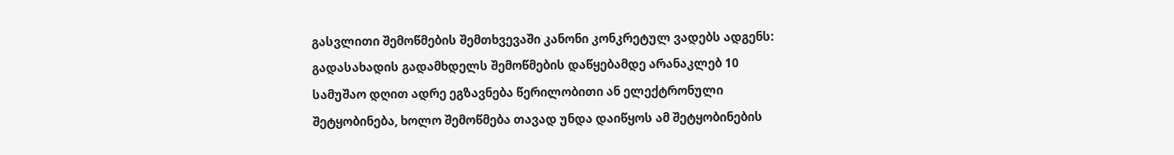გასვლითი შემოწმების შემთხვევაში კანონი კონკრეტულ ვადებს ადგენს: გადასახადის გადამხდელს შემოწმების დაწყებამდე არანაკლებ 10 სამუშაო დღით ადრე ეგზავნება წერილობითი ან ელექტრონული შეტყობინება, ხოლო შემოწმება თავად უნდა დაიწყოს ამ შეტყობინების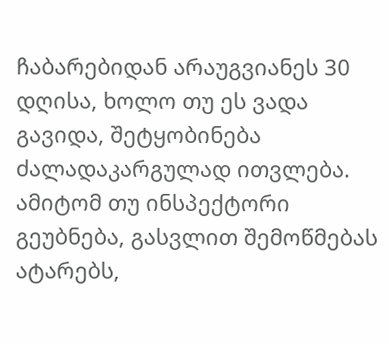ჩაბარებიდან არაუგვიანეს 30 დღისა, ხოლო თუ ეს ვადა გავიდა, შეტყობინება ძალადაკარგულად ითვლება. ამიტომ თუ ინსპექტორი გეუბნება, გასვლით შემოწმებას ატარებს,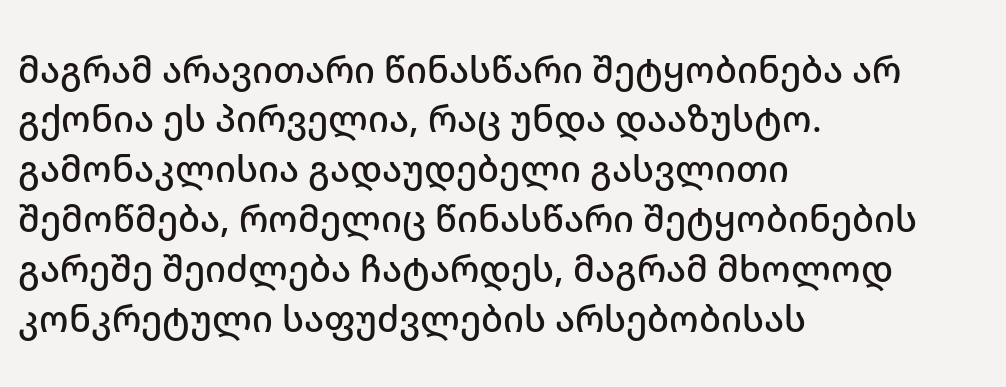მაგრამ არავითარი წინასწარი შეტყობინება არ გქონია ეს პირველია, რაც უნდა დააზუსტო.
გამონაკლისია გადაუდებელი გასვლითი შემოწმება, რომელიც წინასწარი შეტყობინების გარეშე შეიძლება ჩატარდეს, მაგრამ მხოლოდ კონკრეტული საფუძვლების არსებობისას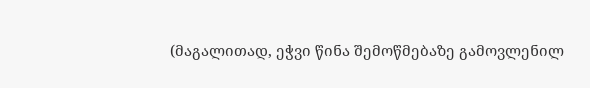(მაგალითად, ეჭვი წინა შემოწმებაზე გამოვლენილ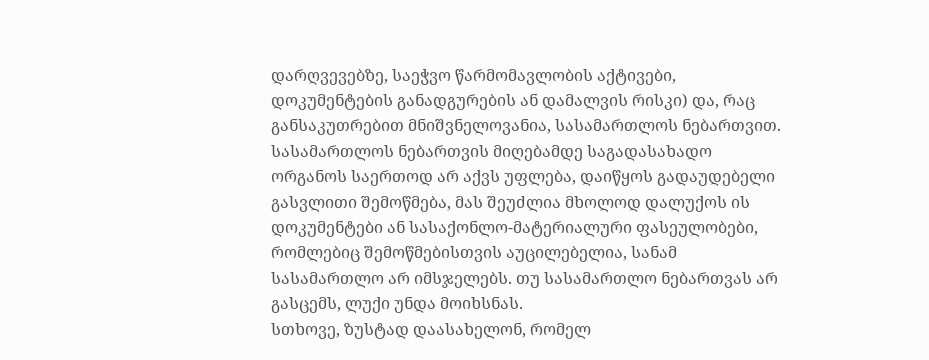დარღვევებზე, საეჭვო წარმომავლობის აქტივები, დოკუმენტების განადგურების ან დამალვის რისკი) და, რაც განსაკუთრებით მნიშვნელოვანია, სასამართლოს ნებართვით. სასამართლოს ნებართვის მიღებამდე საგადასახადო ორგანოს საერთოდ არ აქვს უფლება, დაიწყოს გადაუდებელი გასვლითი შემოწმება, მას შეუძლია მხოლოდ დალუქოს ის დოკუმენტები ან სასაქონლო-მატერიალური ფასეულობები, რომლებიც შემოწმებისთვის აუცილებელია, სანამ სასამართლო არ იმსჯელებს. თუ სასამართლო ნებართვას არ გასცემს, ლუქი უნდა მოიხსნას.
სთხოვე, ზუსტად დაასახელონ, რომელ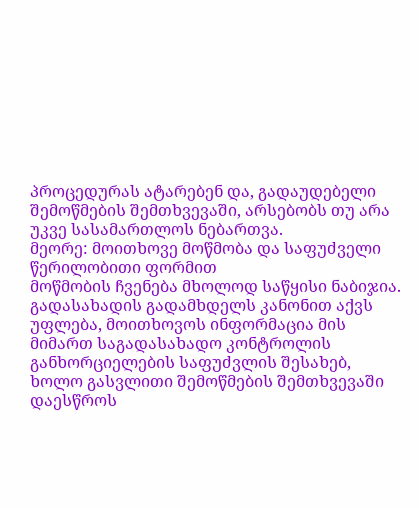პროცედურას ატარებენ და, გადაუდებელი შემოწმების შემთხვევაში, არსებობს თუ არა უკვე სასამართლოს ნებართვა.
მეორე: მოითხოვე მოწმობა და საფუძველი წერილობითი ფორმით
მოწმობის ჩვენება მხოლოდ საწყისი ნაბიჯია. გადასახადის გადამხდელს კანონით აქვს უფლება, მოითხოვოს ინფორმაცია მის მიმართ საგადასახადო კონტროლის განხორციელების საფუძვლის შესახებ, ხოლო გასვლითი შემოწმების შემთხვევაში დაესწროს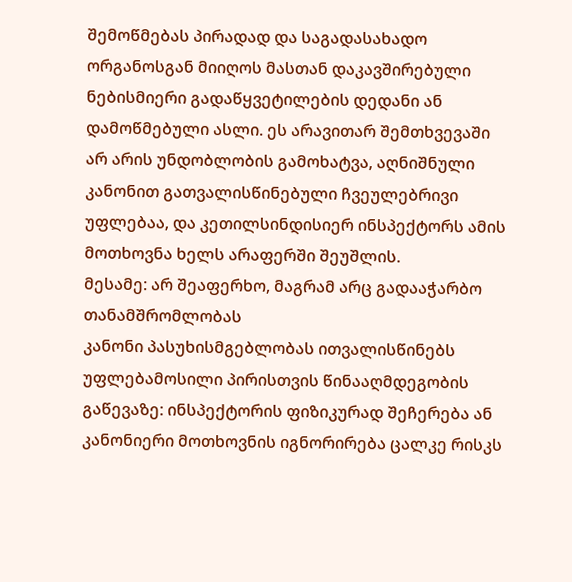შემოწმებას პირადად და საგადასახადო ორგანოსგან მიიღოს მასთან დაკავშირებული ნებისმიერი გადაწყვეტილების დედანი ან დამოწმებული ასლი. ეს არავითარ შემთხვევაში არ არის უნდობლობის გამოხატვა, აღნიშნული კანონით გათვალისწინებული ჩვეულებრივი უფლებაა, და კეთილსინდისიერ ინსპექტორს ამის მოთხოვნა ხელს არაფერში შეუშლის.
მესამე: არ შეაფერხო, მაგრამ არც გადააჭარბო თანამშრომლობას
კანონი პასუხისმგებლობას ითვალისწინებს უფლებამოსილი პირისთვის წინააღმდეგობის გაწევაზე: ინსპექტორის ფიზიკურად შეჩერება ან კანონიერი მოთხოვნის იგნორირება ცალკე რისკს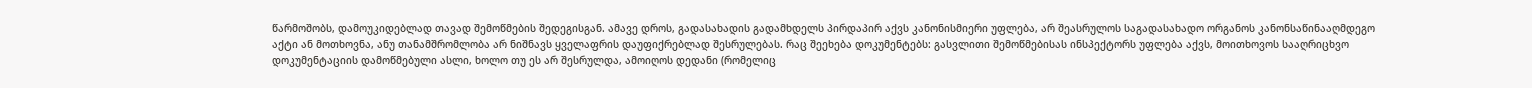წარმოშობს, დამოუკიდებლად თავად შემოწმების შედეგისგან. ამავე დროს, გადასახადის გადამხდელს პირდაპირ აქვს კანონისმიერი უფლება, არ შეასრულოს საგადასახადო ორგანოს კანონსაწინააღმდეგო აქტი ან მოთხოვნა, ანუ თანამშრომლობა არ ნიშნავს ყველაფრის დაუფიქრებლად შესრულებას. რაც შეეხება დოკუმენტებს: გასვლითი შემოწმებისას ინსპექტორს უფლება აქვს, მოითხოვოს სააღრიცხვო დოკუმენტაციის დამოწმებული ასლი, ხოლო თუ ეს არ შესრულდა, ამოიღოს დედანი (რომელიც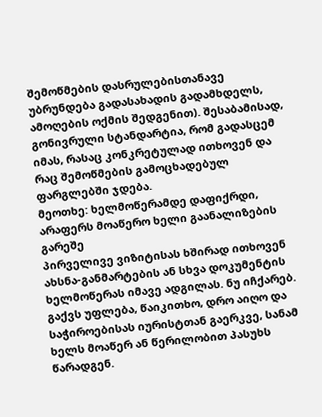შემოწმების დასრულებისთანავე უბრუნდება გადასახადის გადამხდელს, ამოღების ოქმის შედგენით). შესაბამისად, გონივრული სტანდარტია, რომ გადასცემ იმას, რასაც კონკრეტულად ითხოვენ და რაც შემოწმების გამოცხადებულ ფარგლებში ჯდება.
მეოთხე: ხელმოწერამდე დაფიქრდი, არაფერს მოაწერო ხელი გაანალიზების გარეშე
პირველივე ვიზიტისას ხშირად ითხოვენ ახსნა-განმარტების ან სხვა დოკუმენტის ხელმოწერას იმავე ადგილას. ნუ იჩქარებ. გაქვს უფლება, წაიკითხო, დრო აიღო და საჭიროებისას იურისტთან გაერკვე, სანამ ხელს მოაწერ ან წერილობით პასუხს წარადგენ.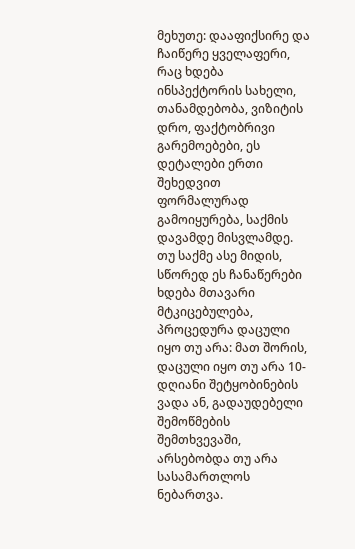მეხუთე: დააფიქსირე და ჩაიწერე ყველაფერი, რაც ხდება
ინსპექტორის სახელი, თანამდებობა, ვიზიტის დრო, ფაქტობრივი გარემოებები, ეს დეტალები ერთი შეხედვით ფორმალურად გამოიყურება, საქმის დავამდე მისვლამდე. თუ საქმე ასე მიდის, სწორედ ეს ჩანაწერები ხდება მთავარი მტკიცებულება, პროცედურა დაცული იყო თუ არა: მათ შორის, დაცული იყო თუ არა 10-დღიანი შეტყობინების ვადა ან, გადაუდებელი შემოწმების შემთხვევაში, არსებობდა თუ არა სასამართლოს ნებართვა.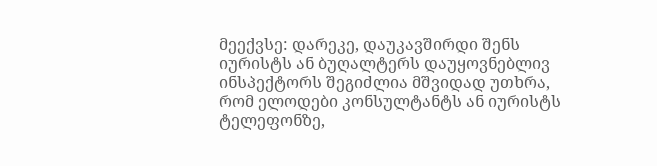მეექვსე: დარეკე, დაუკავშირდი შენს იურისტს ან ბუღალტერს დაუყოვნებლივ
ინსპექტორს შეგიძლია მშვიდად უთხრა, რომ ელოდები კონსულტანტს ან იურისტს ტელეფონზე,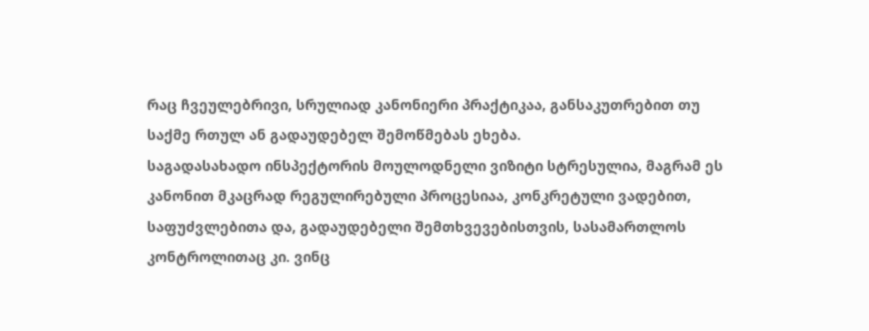რაც ჩვეულებრივი, სრულიად კანონიერი პრაქტიკაა, განსაკუთრებით თუ საქმე რთულ ან გადაუდებელ შემოწმებას ეხება.
საგადასახადო ინსპექტორის მოულოდნელი ვიზიტი სტრესულია, მაგრამ ეს კანონით მკაცრად რეგულირებული პროცესიაა, კონკრეტული ვადებით, საფუძვლებითა და, გადაუდებელი შემთხვევებისთვის, სასამართლოს კონტროლითაც კი. ვინც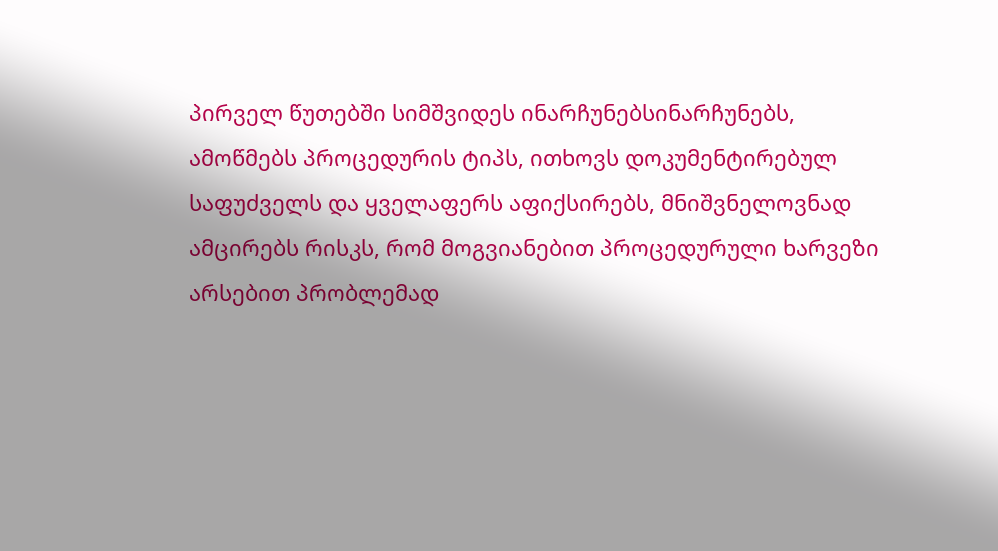პირველ წუთებში სიმშვიდეს ინარჩუნებსინარჩუნებს, ამოწმებს პროცედურის ტიპს, ითხოვს დოკუმენტირებულ საფუძველს და ყველაფერს აფიქსირებს, მნიშვნელოვნად ამცირებს რისკს, რომ მოგვიანებით პროცედურული ხარვეზი არსებით პრობლემად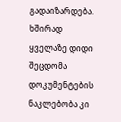გადაიზარდება.
ხშირად ყველაზე დიდი შეცდომა დოკუმენტების ნაკლებობა კი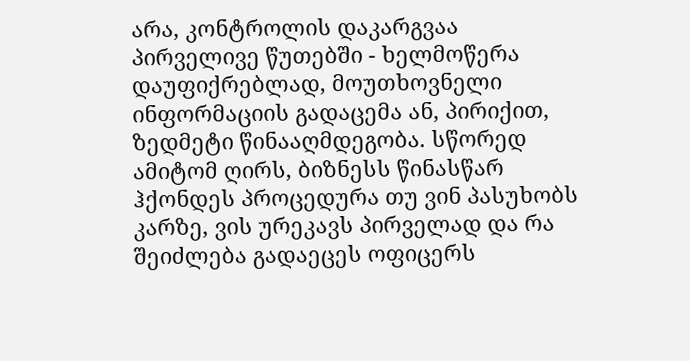არა, კონტროლის დაკარგვაა პირველივე წუთებში - ხელმოწერა დაუფიქრებლად, მოუთხოვნელი ინფორმაციის გადაცემა ან, პირიქით, ზედმეტი წინააღმდეგობა. სწორედ ამიტომ ღირს, ბიზნესს წინასწარ ჰქონდეს პროცედურა თუ ვინ პასუხობს კარზე, ვის ურეკავს პირველად და რა შეიძლება გადაეცეს ოფიცერს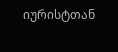იურისტთან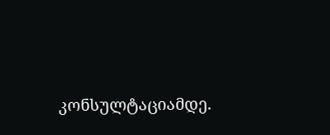კონსულტაციამდე.